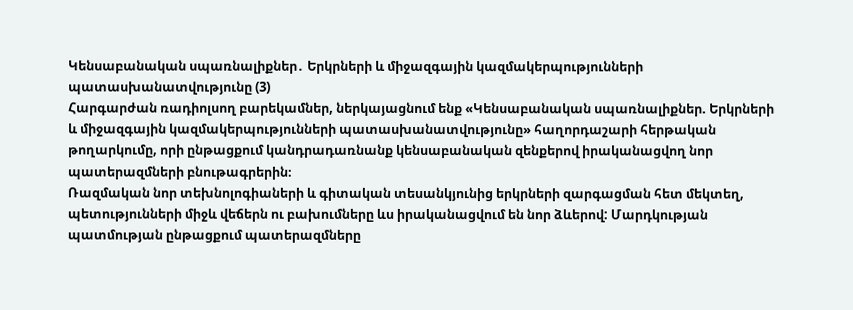Կենսաբանական սպառնալիքներ․ Երկրների և միջազգային կազմակերպությունների պատասխանատվությունը (3)
Հարգարժան ռադիոլսող բարեկամներ, ներկայացնում ենք «Կենսաբանական սպառնալիքներ. Երկրների և միջազգային կազմակերպությունների պատասխանատվությունը» հաղորդաշարի հերթական թողարկումը, որի ընթացքում կանդրադառնանք կենսաբանական զենքերով իրականացվող նոր պատերազմների բնութագրերին։
Ռազմական նոր տեխնոլոգիաների և գիտական տեսանկյունից երկրների զարգացման հետ մեկտեղ, պետությունների միջև վեճերն ու բախումները ևս իրականացվում են նոր ձևերով: Մարդկության պատմության ընթացքում պատերազմները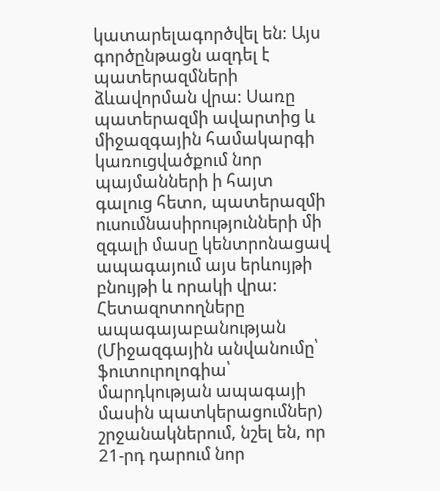կատարելագործվել են: Այս գործընթացն ազդել է պատերազմների ձևավորման վրա: Սառը պատերազմի ավարտից և միջազգային համակարգի կառուցվածքում նոր պայմանների ի հայտ գալուց հետո, պատերազմի ուսումնասիրությունների մի զգալի մասը կենտրոնացավ ապագայում այս երևույթի բնույթի և որակի վրա: Հետազոտողները ապագայաբանության (Միջազգային անվանումը՝ ֆուտուրոլոգիա՝ մարդկության ապագայի մասին պատկերացումներ) շրջանակներում, նշել են, որ 21-րդ դարում նոր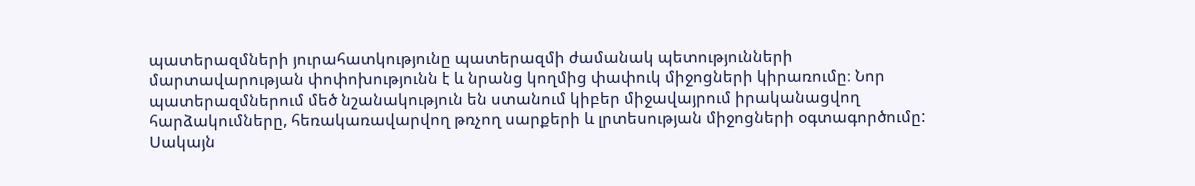պատերազմների յուրահատկությունը պատերազմի ժամանակ պետությունների մարտավարության փոփոխությունն է և նրանց կողմից փափուկ միջոցների կիրառումը։ Նոր պատերազմներում մեծ նշանակություն են ստանում կիբեր միջավայրում իրականացվող հարձակումները, հեռակառավարվող թռչող սարքերի և լրտեսության միջոցների օգտագործումը: Սակայն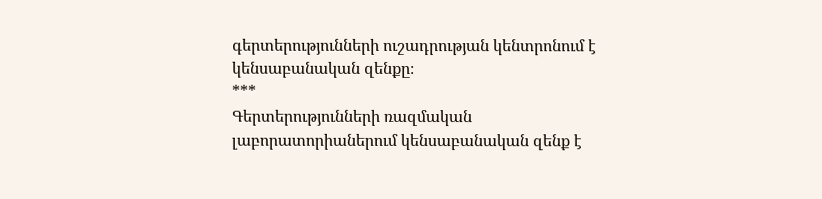գերտերությունների ուշադրության կենտրոնում է կենսաբանական զենքը։
***
Գերտերությունների ռազմական լաբորատորիաներում կենսաբանական զենք է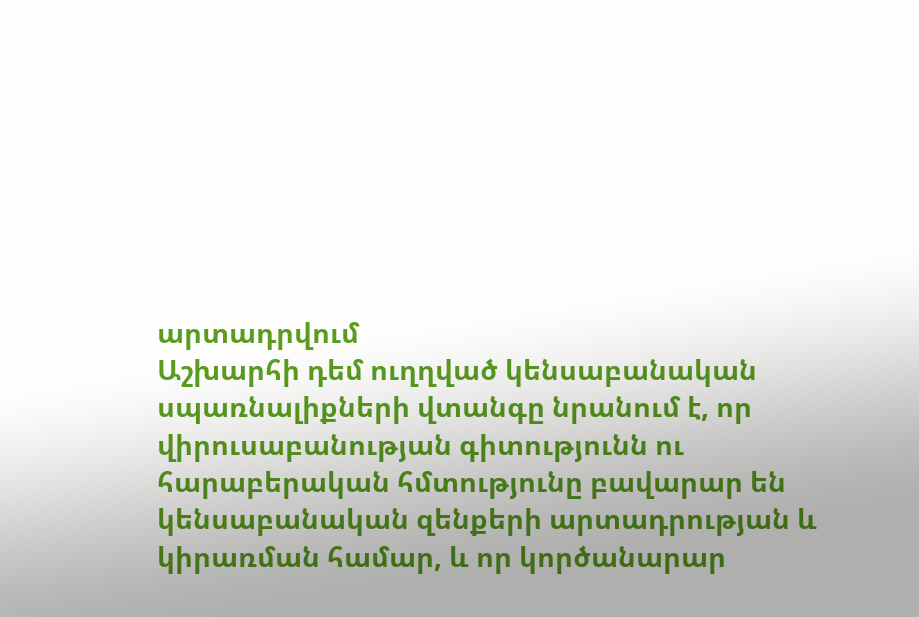արտադրվում
Աշխարհի դեմ ուղղված կենսաբանական սպառնալիքների վտանգը նրանում է, որ վիրուսաբանության գիտությունն ու հարաբերական հմտությունը բավարար են կենսաբանական զենքերի արտադրության և կիրառման համար, և որ կործանարար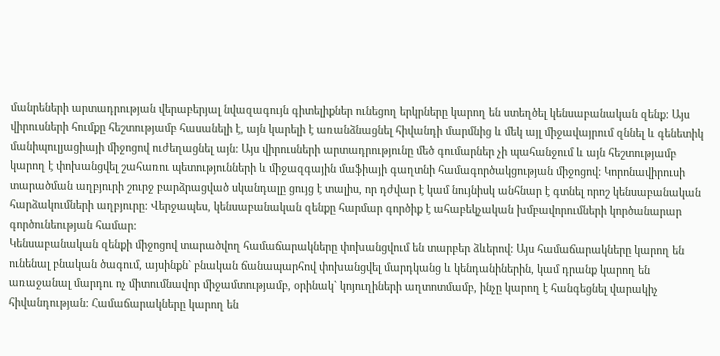մանրեների արտադրության վերաբերյալ նվազագույն գիտելիքներ ունեցող երկրները կարող են ստեղծել կենսաբանական զենք: Այս վիրուսների հումքը հեշտությամբ հասանելի է, այն կարելի է առանձնացնել հիվանդի մարմնից և մեկ այլ միջավայրում զննել և գենետիկ մանիպուլյացիայի միջոցով ուժեղացնել այն: Այս վիրուսների արտադրությունը մեծ գումարներ չի պահանջում և այն հեշտությամբ կարող է փոխանցվել շահառու պետությունների և միջազգային մաֆիայի գաղտնի համագործակցության միջոցով: Կորոնավիրուսի տարածման աղբյուրի շուրջ բարձրացված սկանդալը ցույց է տալիս, որ դժվար է կամ նույնիսկ անհնար է գտնել որոշ կենսաբանական հարձակումների աղբյուրը: Վերջապես, կենսաբանական զենքը հարմար գործիք է ահաբեկչական խմբավորումների կործանարար գործունեության համար:
Կենսաբանական զենքի միջոցով տարածվող համաճարակները փոխանցվում են տարբեր ձևերով: Այս համաճարակները կարող են ունենալ բնական ծագում, այսինքն` բնական ճանապարհով փոխանցվել մարդկանց և կենդանիներին, կամ դրանք կարող են առաջանալ մարդու ոչ միտումնավոր միջամտությամբ, օրինակ` կոյուղիների աղտոտմամբ, ինչը կարող է հանգեցնել վարակիչ հիվանդության: Համաճարակները կարող են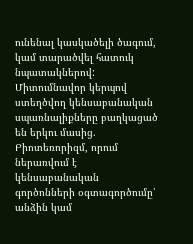ունենալ կասկածելի ծագում, կամ տարածվել հատուկ նպատակներով: Միտումնավոր կերպով ստեղծվող կենսաբանական սպառնալիքները բաղկացած են երկու մասից. Բիոտեռորիզմ, որում ներառվում է կենսաբանական գործոնների օգտագործումը՝ անձին կամ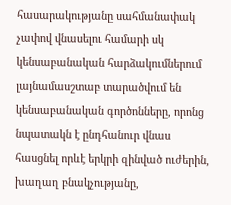հասարակությանը սահմանափակ չափով վնասելու համարի սկ կենսաբանական հարձակումներում լայնամասշտաբ տարածվում են կենսաբանական գործոնները, որոնց նպատակն է ընդհանուր վնաս հասցնել որևէ երկրի զինված ուժերին, խաղաղ բնակչությանը,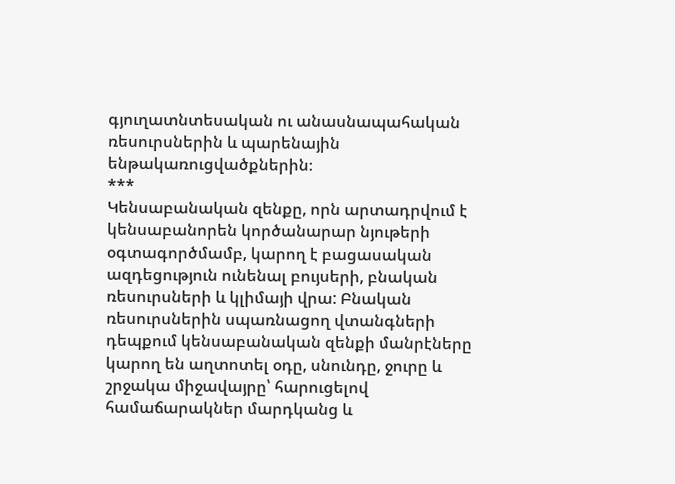գյուղատնտեսական ու անասնապահական ռեսուրսներին և պարենային ենթակառուցվածքներին։
***
Կենսաբանական զենքը, որն արտադրվում է կենսաբանորեն կործանարար նյութերի օգտագործմամբ, կարող է բացասական ազդեցություն ունենալ բույսերի, բնական ռեսուրսների և կլիմայի վրա: Բնական ռեսուրսներին սպառնացող վտանգների դեպքում կենսաբանական զենքի մանրէները կարող են աղտոտել օդը, սնունդը, ջուրը և շրջակա միջավայրը՝ հարուցելով համաճարակներ մարդկանց և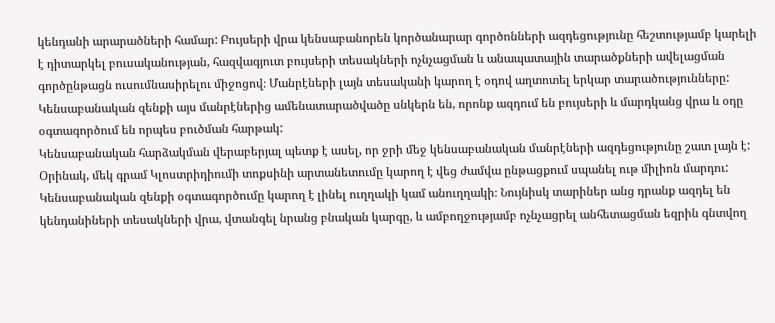կենդանի արարածների համար: Բույսերի վրա կենսաբանորեն կործանարար գործոնների ազդեցությունը հեշտությամբ կարելի է դիտարկել բուսականության, հազվագյուտ բույսերի տեսակների ոչնչացման և անապատային տարածքների ավելացման գործընթացն ուսումնասիրելու միջոցով։ Մանրէների լայն տեսականի կարող է օդով աղտոտել երկար տարածությունները: Կենսաբանական զենքի այս մանրէներից ամենատարածվածը սնկերն են, որոնք ազդում են բույսերի և մարդկանց վրա և օդը օգտագործում են որպես բուծման հարթակ:
Կենսաբանական հարձակման վերաբերյալ պետք է ասել, որ ջրի մեջ կենսաբանական մանրէների ազդեցությունը շատ լայն է: Օրինակ, մեկ գրամ Կլոստրիդիումի տոքսինի արտանետումը կարող է վեց ժամվա ընթացքում սպանել ութ միլիոն մարդու: Կենսաբանական զենքի օգտագործումը կարող է լինել ուղղակի կամ անուղղակի։ Նույնիսկ տարիներ անց դրանք ազդել են կենդանիների տեսակների վրա, վտանգել նրանց բնական կարգը, և ամբողջությամբ ոչնչացրել անհետացման եզրին գնտվող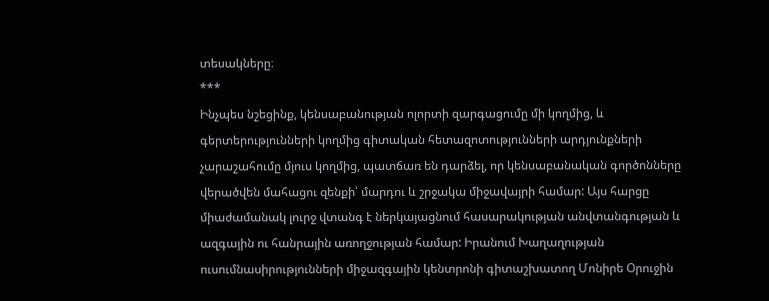տեսակները։
***
Ինչպես նշեցինք, կենսաբանության ոլորտի զարգացումը մի կողմից, և գերտերությունների կողմից գիտական հետազոտությունների արդյունքների չարաշահումը մյուս կողմից, պատճառ են դարձել, որ կենսաբանական գործոնները վերածվեն մահացու զենքի՝ մարդու և շրջակա միջավայրի համար: Այս հարցը միաժամանակ լուրջ վտանգ է ներկայացնում հասարակության անվտանգության և ազգային ու հանրային առողջության համար: Իրանում Խաղաղության ուսումնասիրությունների միջազգային կենտրոնի գիտաշխատող Մոնիրե Օրուջին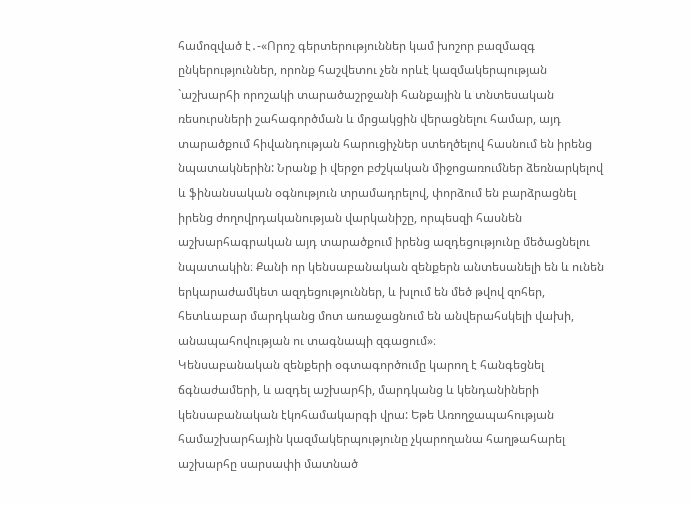համոզված է․-«Որոշ գերտերություններ կամ խոշոր բազմազգ ընկերություններ, որոնք հաշվետու չեն որևէ կազմակերպության `աշխարհի որոշակի տարածաշրջանի հանքային և տնտեսական ռեսուրսների շահագործման և մրցակցին վերացնելու համար, այդ տարածքում հիվանդության հարուցիչներ ստեղծելով հասնում են իրենց նպատակներին: Նրանք ի վերջո բժշկական միջոցառումներ ձեռնարկելով և ֆինանսական օգնություն տրամադրելով, փորձում են բարձրացնել իրենց ժողովրդականության վարկանիշը, որպեսզի հասնեն աշխարհագրական այդ տարածքում իրենց ազդեցությունը մեծացնելու նպատակին։ Քանի որ կենսաբանական զենքերն անտեսանելի են և ունեն երկարաժամկետ ազդեցություններ, և խլում են մեծ թվով զոհեր, հետևաբար մարդկանց մոտ առաջացնում են անվերահսկելի վախի, անապահովության ու տագնապի զգացում»։
Կենսաբանական զենքերի օգտագործումը կարող է հանգեցնել ճգնաժամերի, և ազդել աշխարհի, մարդկանց և կենդանիների կենսաբանական էկոհամակարգի վրա: Եթե Առողջապահության համաշխարհային կազմակերպությունը չկարողանա հաղթահարել աշխարհը սարսափի մատնած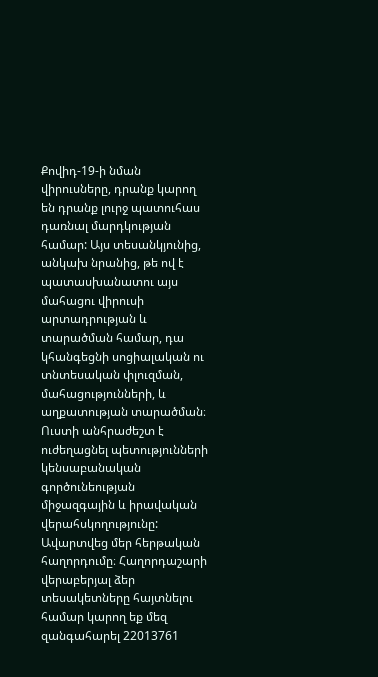Քովիդ-19-ի նման վիրուսները, դրանք կարող են դրանք լուրջ պատուհաս դառնալ մարդկության համար: Այս տեսանկյունից, անկախ նրանից, թե ով է պատասխանատու այս մահացու վիրուսի արտադրության և տարածման համար, դա կհանգեցնի սոցիալական ու տնտեսական փլուզման, մահացությունների, և աղքատության տարածման։ Ուստի անհրաժեշտ է ուժեղացնել պետությունների կենսաբանական գործունեության միջազգային և իրավական վերահսկողությունը:
Ավարտվեց մեր հերթական հաղորդումը։ Հաղորդաշարի վերաբերյալ ձեր տեսակետները հայտնելու համար կարող եք մեզ զանգահարել 22013761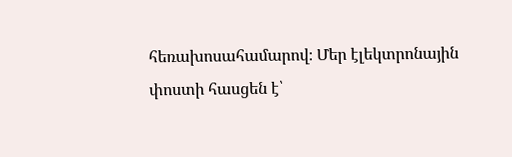հեռախոսահամարով։ Մեր էլեկտրոնային փոստի հասցեն է՝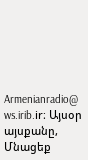Armenianradio@ ws.irib.ir։ Այսօր այսքանը, Մնացեք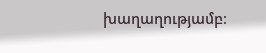խաղաղությամբ։